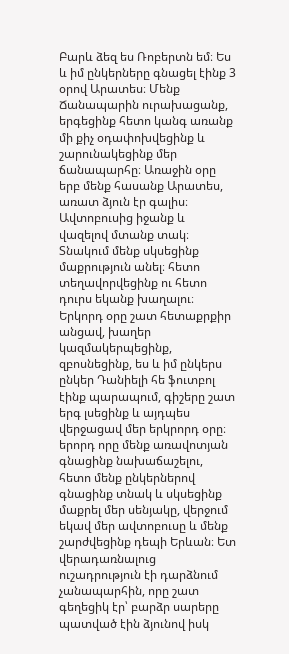Բարև ձեզ ես Ռոբերտն եմ։ Ես և իմ ընկերները գնացել էինք 3 օրով Արատես։ Մենք Ճանապարին ուրախացանք, երգեցինք հետո կանգ առանք մի քիչ օդափոխվեցինք և շարունակեցինք մեր ճանապարհը։ Առաջին օրը երբ մենք հասանք Արատես, առատ ձյուն էր գալիս։ Ավտոբուսից իջանք և վազելով մտանք տակ։ Տնակում մենք սկսեցինք մաքրություն անել։ հետո տեղավորվեցինք ու հետո դուրս եկանք խաղալու։ Երկորդ օրը շատ հետաքրքիր անցավ, խաղեր կազմակերպեցինք, զբոսնեցինք, ես և իմ ընկերս ընկեր Դանիելի հե ֆուտբոլ էինք պարապում, գիշերը շատ երգ լսեցինք և այդպես վերջացավ մեր երկրորդ օրը։ երորդ որը մենք առավոտյան գնացինք նախաճաշելու, հետո մենք ընկերներով գնացինք տնակ և սկսեցինք մաքրել մեր սենյակը, վերջում եկավ մեր ավտոբուսը և մենք շարժվեցինք դեպի Երևան։ Ետ վերադառնալուց ուշադրություն էի դարձնում չանապարհին, որը շատ գեղեցիկ էր՝ բարձր սարերը պատված էին ձյունով իսկ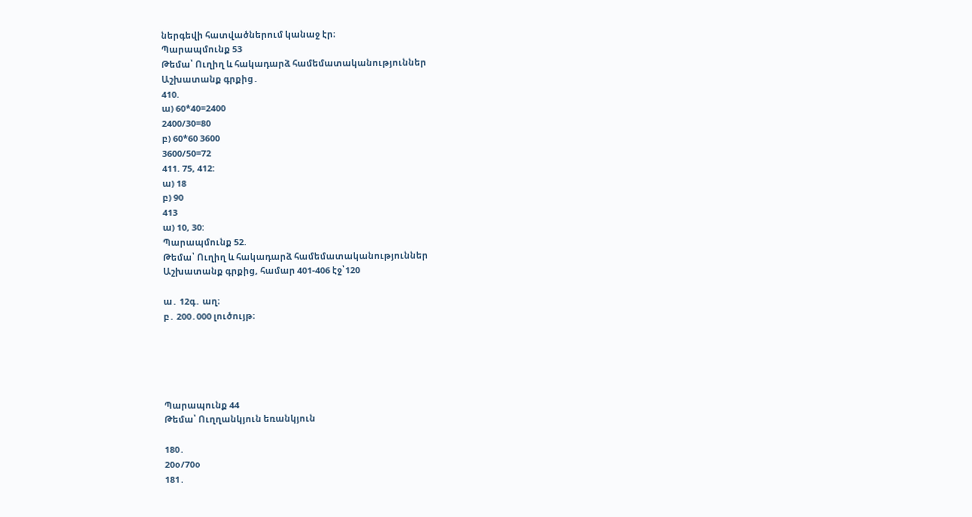ներգեվի հատվածներում կանաջ էր։
Պարապմունք 53
Թեմա՝ Ուղիղ և հակադարձ համեմատականություններ
Աշխատանք գրքից․
410.
ա) 60*40=2400
2400/30=80
բ) 60*60 3600
3600/50=72
411. 75, 412:
ա) 18
բ) 90
413
ա) 10, 30:
Պարապմունք 52.
Թեմա՝ Ուղիղ և հակադարձ համեմատականություններ
Աշխատանք գրքից, համար 401-406 էջ՝120

ա․ 12գ․ աղ։
բ․ 200․000 լուծույթ։





Պարապունք 44
Թեմա՝ Ուղղանկյուն եռանկյուն

180․
20օ/70օ
181․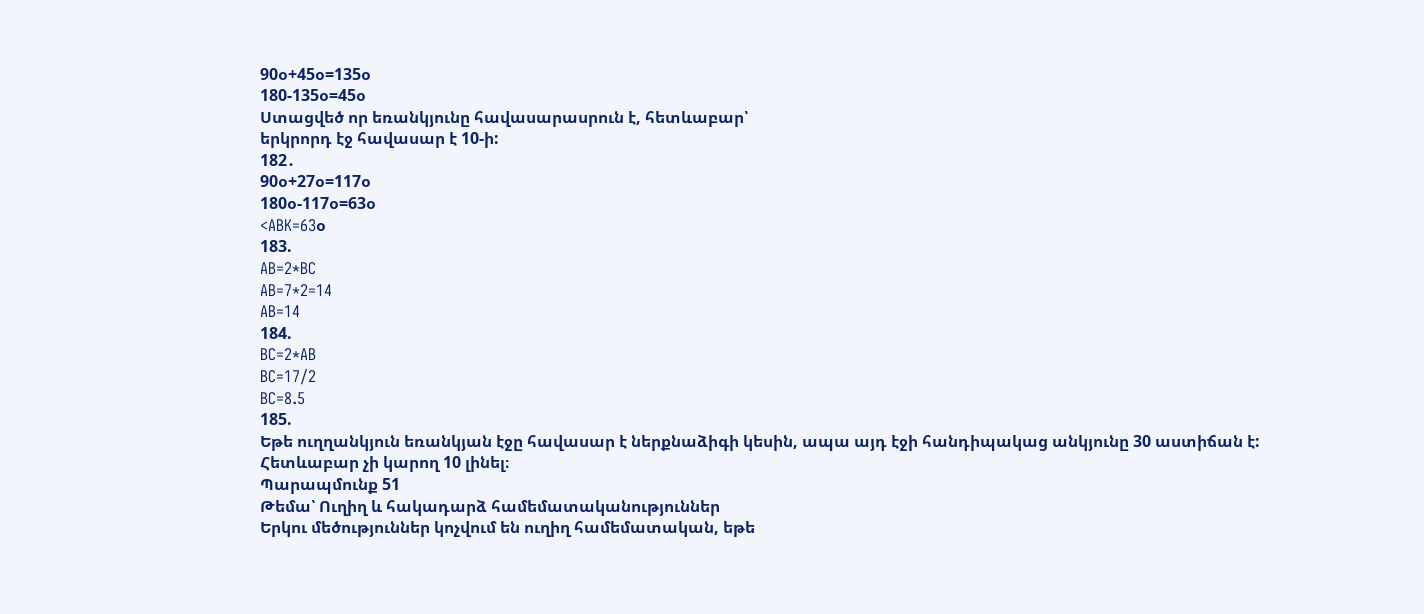90օ+45օ=135օ
180-135օ=45օ
Ստացվեծ որ եռանկյունը հավասարասրուն է, հետևաբար՝
երկրորդ էջ հավասար է 10-ի:
182․
90օ+27օ=117օ
180օ-117օ=63օ
<ABK=63օ
183.
AB=2*BC
AB=7*2=14
AB=14
184.
BC=2*AB
BC=17/2
BC=8.5
185.
Եթե ուղղանկյուն եռանկյան էջը հավասար է ներքնաձիգի կեսին, ապա այդ էջի հանդիպակաց անկյունը 30 աստիճան է:
Հետևաբար չի կարող 10 լինել։
Պարապմունք 51
Թեմա՝ Ուղիղ և հակադարձ համեմատականություններ
Երկու մեծություններ կոչվում են ուղիղ համեմատական, եթե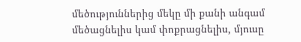մեծություններից մեկը մի քանի անգամ մեծացնելիս կամ փոքրացնելիս, մյուսը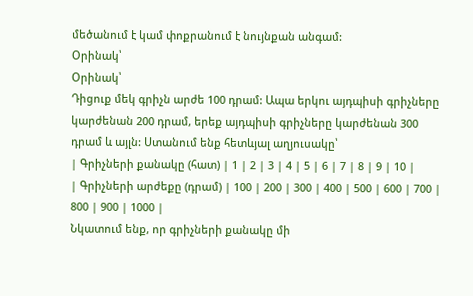մեծանում է կամ փոքրանում է նույնքան անգամ:
Օրինակ՝
Օրինակ՝
Դիցուք մեկ գրիչն արժե 100 դրամ: Ապա երկու այդպիսի գրիչները կարժենան 200 դրամ, երեք այդպիսի գրիչները կարժենան 300 դրամ և այլն: Ստանում ենք հետևյալ աղյուսակը՝
| Գրիչների քանակը (հատ) | 1 | 2 | 3 | 4 | 5 | 6 | 7 | 8 | 9 | 10 |
| Գրիչների արժեքը (դրամ) | 100 | 200 | 300 | 400 | 500 | 600 | 700 | 800 | 900 | 1000 |
Նկատում ենք, որ գրիչների քանակը մի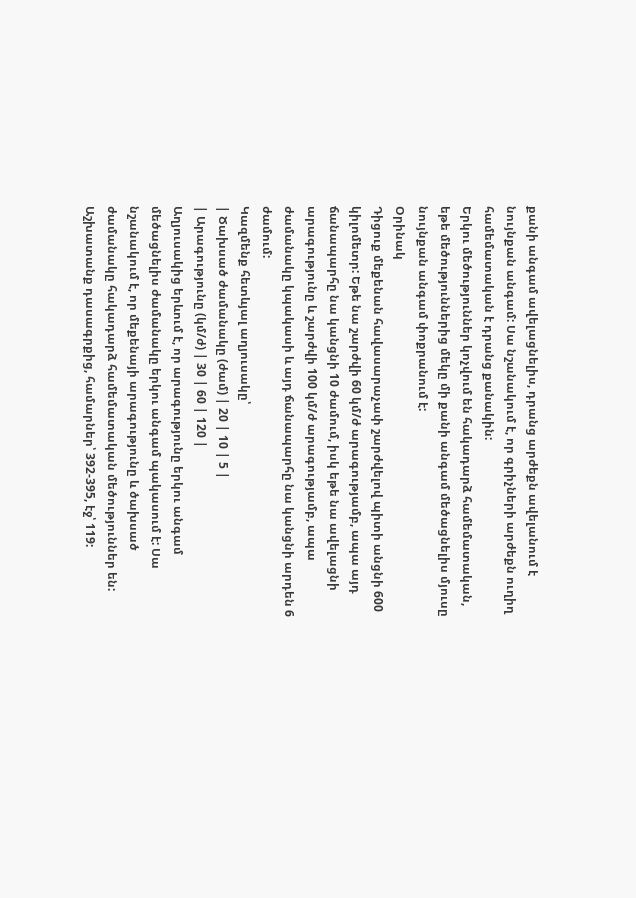քանի անգամ ավելացնելիս, դրանց արժեքն ավելանում է նույնքան անգամ: Սա նշանակում է, որ գրիչների արժեքն ուղիղ համեմատական է դրանց քանակին:
Երկու մեծություններ կոչվում են հակադարձ համեմատական, եթե մեծություններից մեկը մի քանի անգամ մեծացնելիս մյուսը նույնքան անգամ փոքրանում է:
Օրինակ
Դիցուք մեքենան հավասարաչափ շարժվելով պիտի անցնի 600 կիլոմետր: Եթե նա շարժվի 60 կմ/ժ արագությամբ, ապա այդ ճանապարհը նա կանցնի 10 ժամում, իսկ եթե նա ավելացնի արագությունը և շարժվի 100 կմ/ժ արագությամբ, ապա ժամանակը կպակասի և այդ ճանապարհը նա կանցնի արդեն 6 ժամում:
Կազմենք հետևյալ աղյուսակը՝
| Ծախսած ժամանակը (ժամ) | 20 | 10 | 5 |
| Արագությունը (կմ/ժ) | 30 | 60 | 120 |
Աղյուսակից երևում է, որ արագությունը երկու անգամ մեծացնելիս ժամանակը երկու անգամ պակասում է: Սա նշանակում է, որ մեքենայի արագությունը և ծախսած ժամանակը հակադարձ համեմատական մեծություններ են:
Աշխատանք դասագրքից, համարներ՝ 392-395, էջ՝ 119: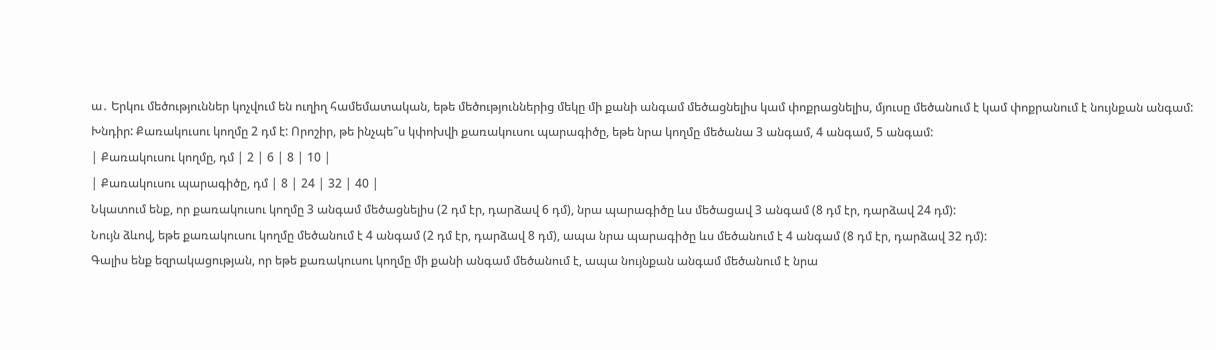ա․ Երկու մեծություններ կոչվում են ուղիղ համեմատական, եթե մեծություններից մեկը մի քանի անգամ մեծացնելիս կամ փոքրացնելիս, մյուսը մեծանում է կամ փոքրանում է նույնքան անգամ:
Խնդիր: Քառակուսու կողմը 2 դմ է: Որոշիր, թե ինչպե՞ս կփոխվի քառակուսու պարագիծը, եթե նրա կողմը մեծանա 3 անգամ, 4 անգամ, 5 անգամ:
| Քառակուսու կողմը, դմ | 2 | 6 | 8 | 10 |
| Քառակուսու պարագիծը, դմ | 8 | 24 | 32 | 40 |
Նկատում ենք, որ քառակուսու կողմը 3 անգամ մեծացնելիս (2 դմ էր, դարձավ 6 դմ), նրա պարագիծը ևս մեծացավ 3 անգամ (8 դմ էր, դարձավ 24 դմ):
Նույն ձևով, եթե քառակուսու կողմը մեծանում է 4 անգամ (2 դմ էր, դարձավ 8 դմ), ապա նրա պարագիծը ևս մեծանում է 4 անգամ (8 դմ էր, դարձավ 32 դմ):
Գալիս ենք եզրակացության, որ եթե քառակուսու կողմը մի քանի անգամ մեծանում է, ապա նույնքան անգամ մեծանում է նրա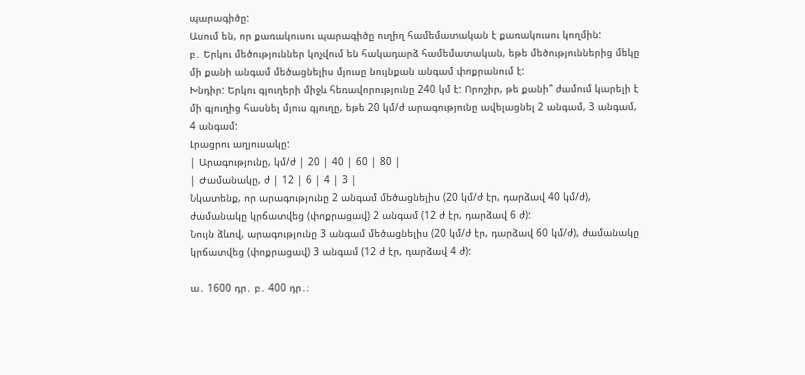պարագիծը:
Ասում են, որ քառակուսու պարագիծը ուղիղ համեմատական է քառակուսու կողմին:
բ․ Երկու մեծություններ կոչվում են հակադարձ համեմատական, եթե մեծություններից մեկը մի քանի անգամ մեծացնելիս մյուսը նույնքան անգամ փոքրանում է:
Խնդիր: Երկու գյուղերի միջև հեռավորությունը 240 կմ է: Որոշիր, թե քանի՞ ժամում կարելի է մի գյուղից հասնել մյուս գյուղը, եթե 20 կմ/ժ արագությունը ավելացնել 2 անգամ, 3 անգամ, 4 անգամ:
Լրացրու աղյուսակը:
| Արագությունը, կմ/ժ | 20 | 40 | 60 | 80 |
| Ժամանակը, ժ | 12 | 6 | 4 | 3 |
Նկատենք, որ արագությունը 2 անգամ մեծացնելիս (20 կմ/ժ էր, դարձավ 40 կմ/ժ), ժամանակը կրճատվեց (փոքրացավ) 2 անգամ (12 ժ էր, դարձավ 6 ժ):
Նույն ձևով, արագությունը 3 անգամ մեծացնելիս (20 կմ/ժ էր, դարձավ 60 կմ/ժ), ժամանակը կրճատվեց (փոքրացավ) 3 անգամ (12 ժ էր, դարձավ 4 ժ):

ա․ 1600 դր․ բ․ 400 դր․։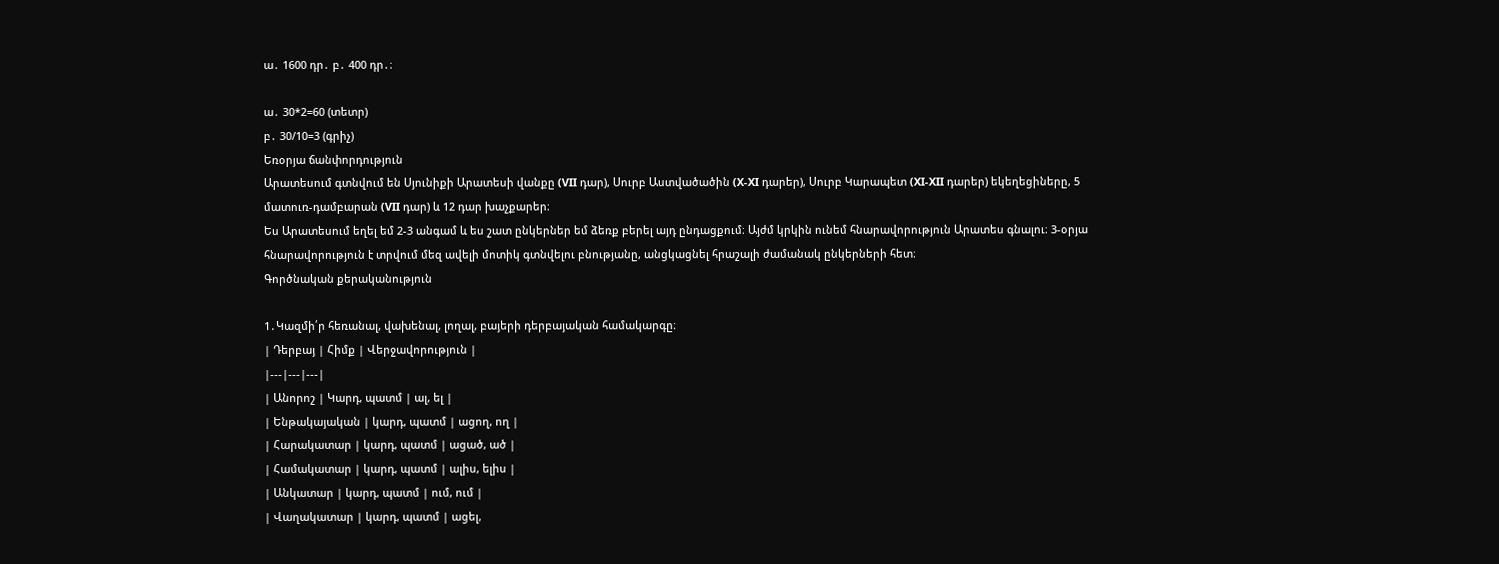ա․ 1600 դր․ բ․ 400 դր․։

ա․ 30*2=60 (տետր)
բ․ 30/10=3 (գրիչ)
Եռօրյա ճանփորդություն
Արատեսում գտնվում են Սյունիքի Արատեսի վանքը (VII դար), Սուրբ Աստվածածին (X-XI դարեր), Սուրբ Կարապետ (XI-XII դարեր) եկեղեցիները, 5 մատուռ-դամբարան (VII դար) և 12 դար խաչքարեր։
Ես Արատեսում եղել եմ 2-3 անգամ և ես շատ ընկերներ եմ ձեռք բերել այդ ընդացքում։ Այժմ կրկին ունեմ հնարավորություն Արատես գնալու։ 3-օրյա հնարավորություն է տրվում մեզ ավելի մոտիկ գտնվելու բնությանը, անցկացնել հրաշալի ժամանակ ընկերների հետ։
Գործնական քերականություն

1․Կազմի՛ր հեռանալ, վախենալ, լողալ, բայերի դերբայական համակարգը։
| Դերբայ | Հիմք | Վերջավորություն |
|---|---|---|
| Անորոշ | Կարդ, պատմ | ալ, ել |
| Ենթակայական | կարդ, պատմ | ացող, ող |
| Հարակատար | կարդ, պատմ | ացած, ած |
| Համակատար | կարդ, պատմ | ալիս, ելիս |
| Անկատար | կարդ, պատմ | ում, ում |
| Վաղակատար | կարդ, պատմ | ացել,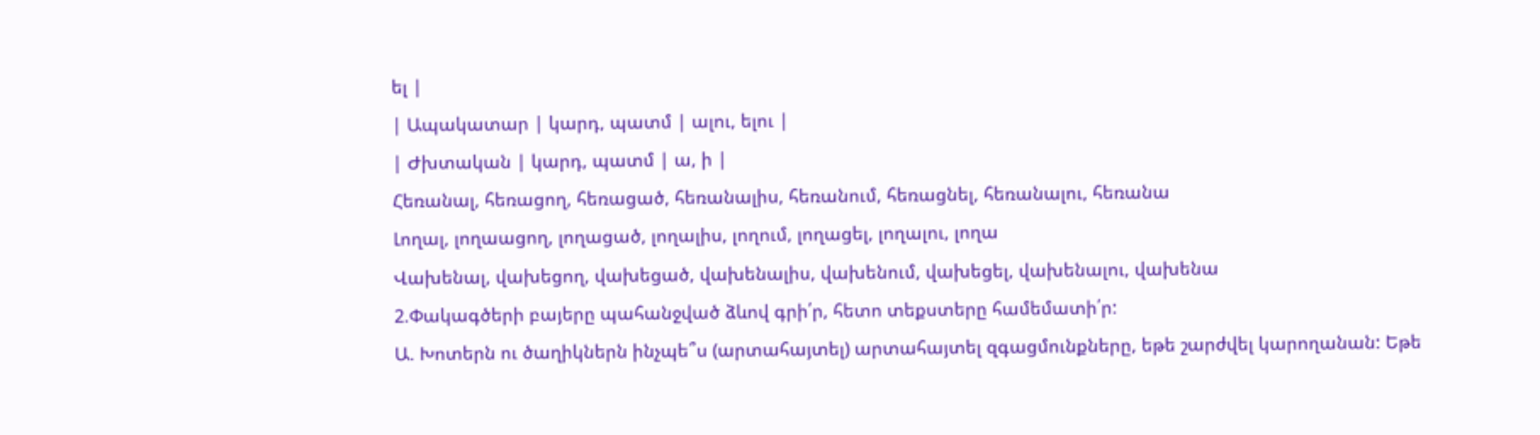ել |
| Ապակատար | կարդ, պատմ | ալու, ելու |
| Ժխտական | կարդ, պատմ | ա, ի |
Հեռանալ, հեռացող, հեռացած, հեռանալիս, հեռանում, հեռացնել, հեռանալու, հեռանա
Լողալ, լողաացող, լողացած, լողալիս, լողում, լողացել, լողալու, լողա
Վախենալ, վախեցող, վախեցած, վախենալիս, վախենում, վախեցել, վախենալու, վախենա
2.Փակագծերի բայերը պահանջված ձևով գրի՛ր, հետո տեքստերը համեմատի՛ր:
Ա. Խոտերն ու ծաղիկներն ինչպե՞ս (արտահայտել) արտահայտել զգացմունքները, եթե շարժվել կարողանան: Եթե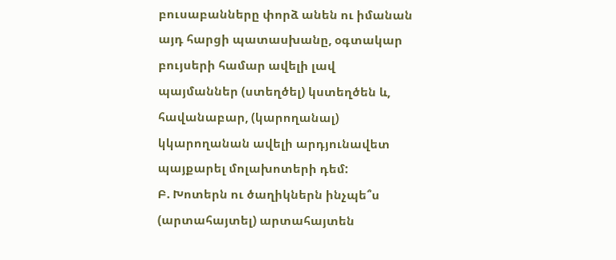բուսաբանները փորձ անեն ու իմանան այդ հարցի պատասխանը, օգտակար բույսերի համար ավելի լավ պայմաններ (ստեղծել) կստեղծեն և, հավանաբար, (կարողանալ) կկարողանան ավելի արդյունավետ պայքարել մոլախոտերի դեմ:
Բ. Խոտերն ու ծաղիկներն ինչպե՞ս (արտահայտել) արտահայտեն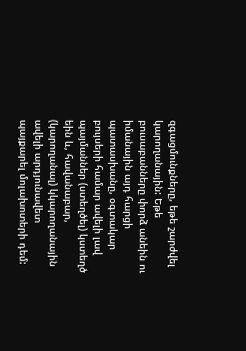զգացմունքները, եթե շարժվել կարողանային: Եթե բուսաբանները փորձ անեին ու իմանային այդ հարցի պատասխանը, օգտակար բույսերի համար ավելի լավ պայմաններ (ստեղծել) կստեղծ եին և, հավանաբար, (կարողանալ) կկարողանային ավելի արդյունավետ պայքարել մոլախոտերի դեմ: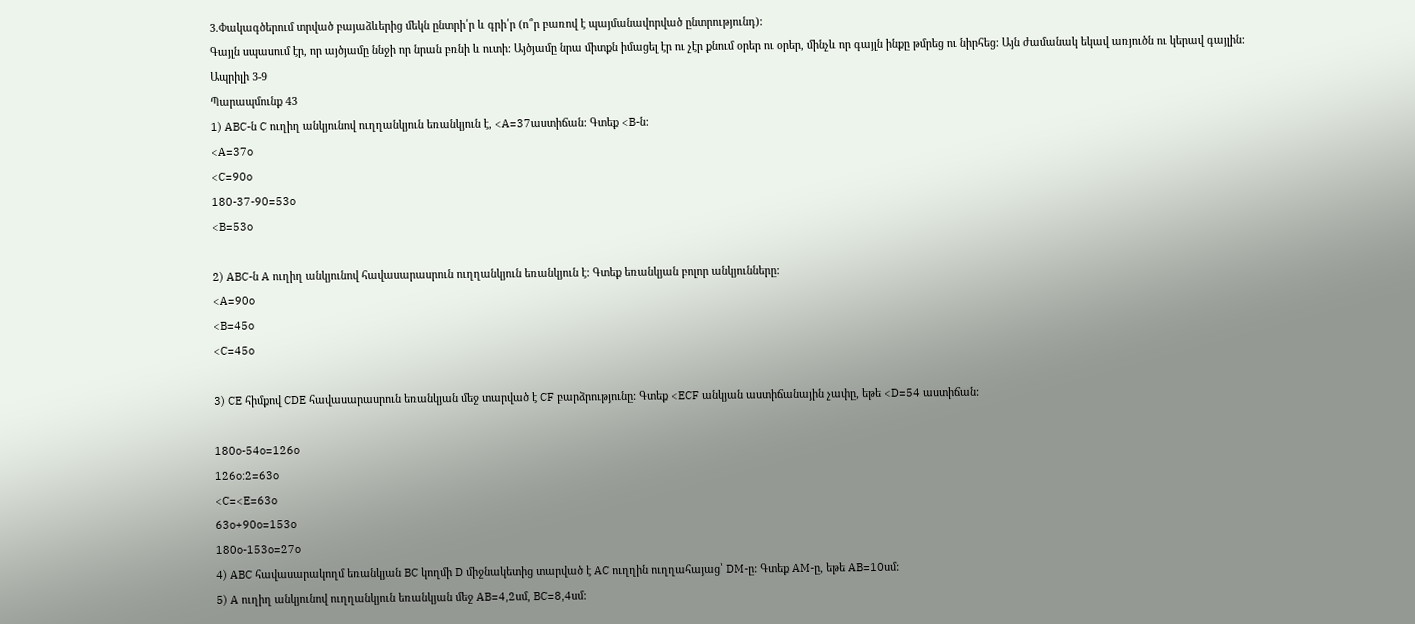3.Փակագծերում տրված բայաձևերից մեկն ընտրի՛ր և գրի՛ր (ո՞ր բառով է պայմանավորված ընտրությունդ):
Գայլն սպասում էր, որ այծյամը ննջի որ նրան բռնի և ուտի: Այծյամը նրա միտքն իմացել էր ու չէր քնում օրեր ու օրեր, մինչև որ գայլն ինքը թմրեց ու նիրհեց: Այն ժամանակ եկավ առյուծն ու կերավ գայլին:
Ապրիլի 3-9
Պարապմունք 43
1) ABC-ն C ուղիղ անկյունով ուղղանկյուն եռանկյուն է, <A=37աստիճան: Գտեք <B-ն:
<A=37o
<C=90o
180-37-90=53o
<B=53o

2) ABC-ն A ուղիղ անկյունով հավասարասրուն ուղղանկյուն եռանկյուն է: Գտեք եռանկյան բոլոր անկյունները:
<A=90o
<B=45o
<C=45o

3) CE հիմքով CDE հավասարասրուն եռանկյան մեջ տարված է CF բարձրությունը: Գտեք <ECF անկյան աստիճանային չափը, եթե <D=54 աստիճան:

180o-54o=126o
126o:2=63o
<C=<E=63o
63o+90o=153o
180o-153o=27o
4) ABC հավասարակողմ եռանկյան BC կողմի D միջնակետից տարված է AC ուղղին ուղղահայաց՝ DM-ը: Գտեք AM-ը, եթե AB=10սմ:
5) A ուղիղ անկյունով ուղղանկյուն եռանկյան մեջ AB=4,2սմ, BC=8,4սմ: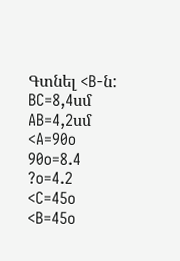Գտնել <B-ն:
BC=8,4սմ
AB=4,2սմ
<A=90o
90o=8.4
?o=4.2
<C=45o
<B=45o